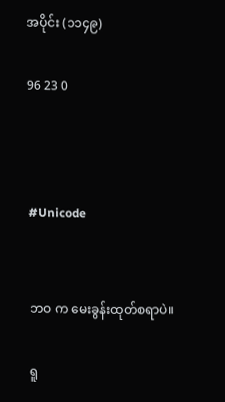အပိုင်း (၁၁၄၉)

96 23 0



#Unicode


ဘဝ က မေးခွန်းထုတ်စရာပဲ။

ရူ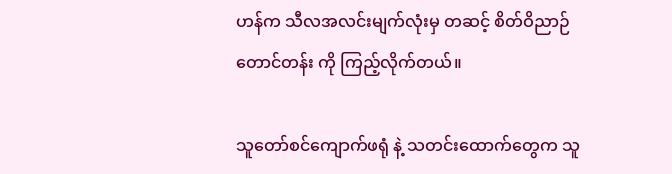ဟန်က သီလအလင်းမျက်လုံးမှ တဆင့် စိတ်ဝိညာဉ်တောင်တန်း ကို ကြည့်လိုက်တယ်။

သူတော်စင်ကျောက်ဖရုံ နဲ့ သတင်းထောက်တွေက သူ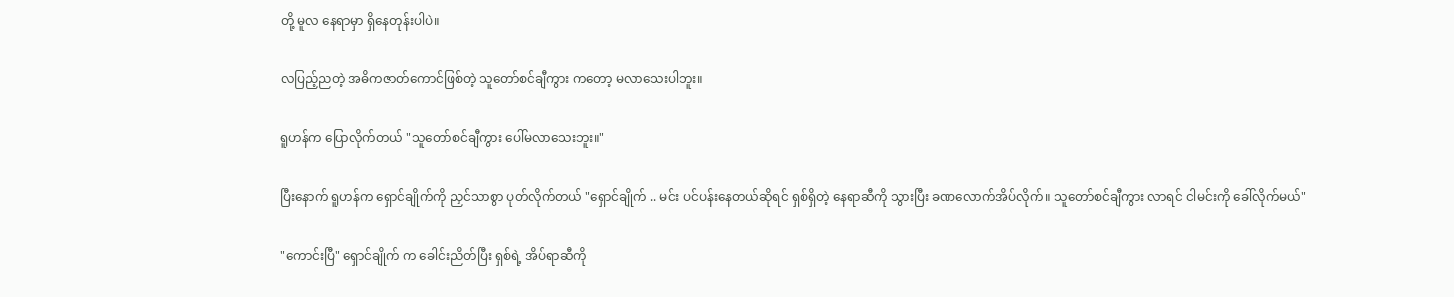တို့ မူလ နေရာမှာ ရှိနေတုန်းပါပဲ။

လပြည့်ညတဲ့ အဓိကဇာတ်ကောင်ဖြစ်တဲ့ သူတော်စင်ချီကွား ကတော့ မလာသေးပါဘူး။

ရူဟန်က ပြောလိုက်တယ် "သူတော်စင်ချီကွား ပေါ်မလာသေးဘူး။"

ပြီးနောက် ရူဟန်က ရှောင်ချိုက်ကို ညှင်သာစွာ ပုတ်လိုက်တယ် "ရှောင်ချိုက် .. မင်း ပင်ပန်းနေတယ်ဆိုရင် ရှစ်ရှိတဲ့ နေရာဆီကို သွားပြီး ခဏလောက်အိပ်လိုက်။ သူတော်စင်ချီကွား လာရင် ငါမင်းကို ခေါ်လိုက်မယ်"

"ကောင်းပြီ" ရှောင်ချိုက် က ခေါင်းညိတ်ပြီး ရှစ်ရဲ့ အိပ်ရာဆီကို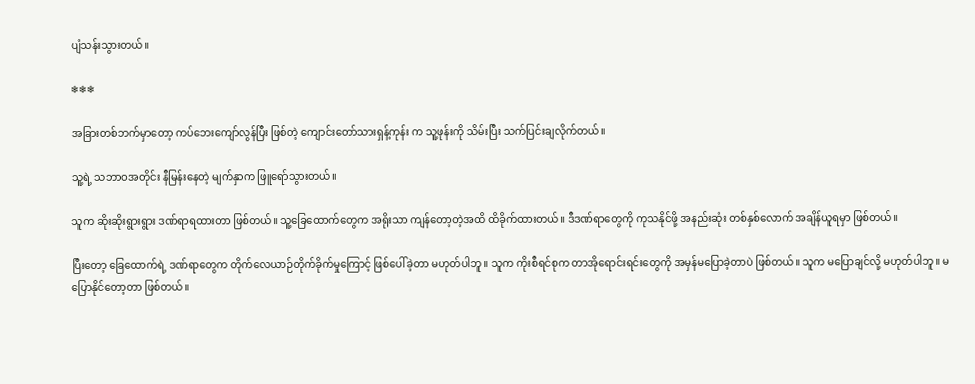ပျံသန်းသွားတယ်။

❄❄❄

အခြားတစ်ဘက်မှာတော့ ကပ်ဘေးကျော်လွန်ပြီး ဖြစ်တဲ့ ကျောင်းတော်သားရှန့်ကုန်း က သူ့ဖုန်းကို သိမ်းပြီး သက်ပြင်းချလိုက်တယ်။

သူ့ရဲ့ သဘာဝအတိုင်း နီမြန်းနေတဲ့ မျက်နှာက ဖြူရော်သွားတယ်။

သူက ဆိုးဆိုးရွားရွား ဒဏ်ရာရထားတာ ဖြစ်တယ်။ သူ့ခြေထောက်တွေက အရိုးသာ ကျန်တော့တဲ့အထိ ထိခိုက်ထားတယ်။ ဒီဒဏ်ရာတွေကို ကုသနိုင်ဖို့ အနည်းဆုံး တစ်နှစ်လောက် အချိန်ယူရမှာ ဖြစ်တယ်။

ပြီးတော့ ခြေထောက်ရဲ့ ဒဏ်ရာတွေက တိုက်လေယာဉ်တိုက်ခိုက်မှုကြောင့် ဖြစ်ပေါ်ခဲ့တာ မဟုတ်ပါဘူ။ သူက ကိုးစီရင်စုက တာအိုရောင်းရင်းတွေကို အမှန်မပြောခဲ့တာပဲ ဖြစ်တယ်။ သူက မပြောချင်လို့ မဟုတ်ပါဘူ။ မပြောနိုင်တော့တာ ဖြစ်တယ်။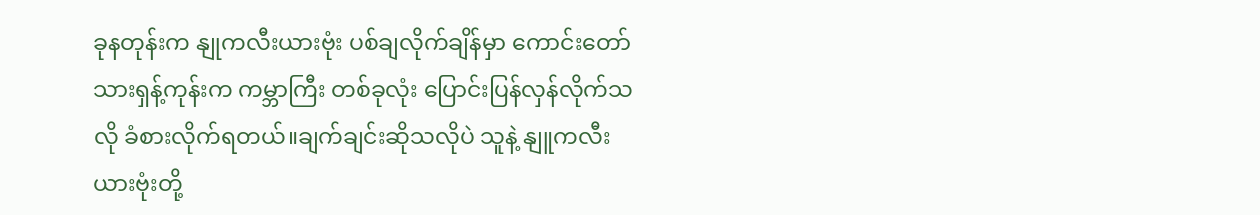ခုနတုန်းက နျုကလီးယားဗုံး ပစ်ချလိုက်ချိန်မှာ ကောင်းတော်သားရှန့်ကုန်းက ကမ္ဘာကြီး တစ်ခုလုံး ပြောင်းပြန်လှန်လိုက်သလို ခံစားလိုက်ရတယ်။ချက်ချင်းဆိုသလိုပဲ သူနဲ့ နျူကလီးယားဗုံးတို့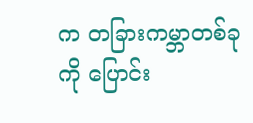က တခြားကမ္ဘာတစ်ခုကို ပြောင်း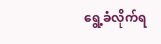ရွေ့ခံလိုက်ရ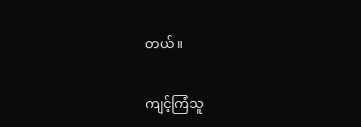တယ်။

ကျင့်ကြံသူ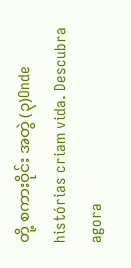တို့ စကားဝိုင်း အတွဲ (၃)Onde histórias criam vida. Descubra agora